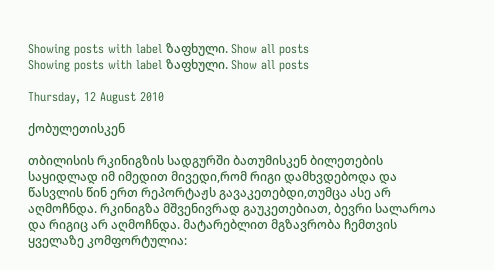Showing posts with label ზაფხული. Show all posts
Showing posts with label ზაფხული. Show all posts

Thursday, 12 August 2010

ქობულეთისკენ

თბილისის რკინიგზის სადგურში ბათუმისკენ ბილეთების საყიდლად იმ იმედით მივედი,რომ რიგი დამხვდებოდა და წასვლის წინ ერთ რეპორტაჟს გავაკეთებდი,თუმცა ასე არ აღმოჩნდა. რკინიგზა მშვენივრად გაუკეთებიათ, ბევრი სალაროა და რიგიც არ აღმოჩნდა. მატარებლით მგზავრობა ჩემთვის ყველაზე კომფორტულია: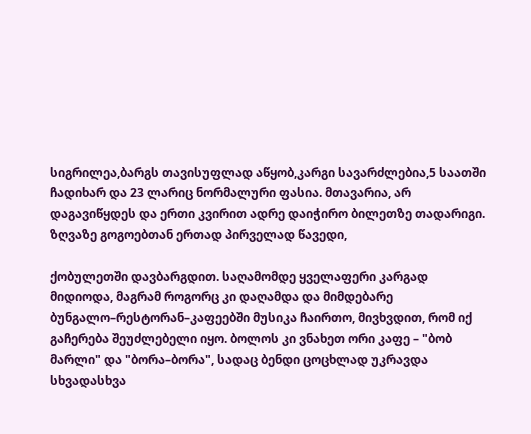სიგრილეა,ბარგს თავისუფლად აწყობ,კარგი სავარძლებია,5 საათში ჩადიხარ და 23 ლარიც ნორმალური ფასია. მთავარია, არ დაგავიწყდეს და ერთი კვირით ადრე დაიჭირო ბილეთზე თადარიგი.
ზღვაზე გოგოებთან ერთად პირველად წავედი,

ქობულეთში დავბარგდით. საღამომდე ყველაფერი კარგად მიდიოდა, მაგრამ როგორც კი დაღამდა და მიმდებარე ბუნგალო–რესტორან–კაფეებში მუსიკა ჩაირთო, მივხვდით, რომ იქ გაჩერება შეუძლებელი იყო. ბოლოს კი ვნახეთ ორი კაფე – "ბობ მარლი" და "ბორა–ბორა", სადაც ბენდი ცოცხლად უკრავდა სხვადასხვა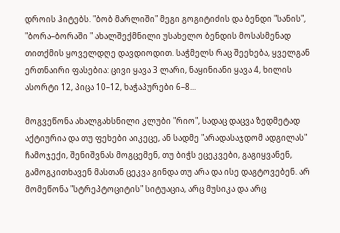დროის ჰიტებს. "ბობ მარლიში" მეგი გოგიტიძის და ბენდი "სანის", "ბორა–ბორაში " ახალშექმნილი უსახელო ბენდის მოსასმენად თითქმის ყოველდღე დავდიოდით. საჭმელს რაც შეეხება, ყველგან ერთნაირი ფასებია: ცივი ყავა 3 ლარი, ნაყინიანი ყავა 4, ხილის ასორტი 12, პიცა 10–12, ხაჭაპურები 6–8...

მოგვეწონა ახალგახსნილი კლუბი "რიო", სადაც დაცვა ზედმეტად აქტიურია და თუ ფეხები აიკეცე, ან სადმე "არადასაჯდომ ადგილას" ჩამოჯექი, შენიშვნას მოგცემენ, თუ ბიჭს ეცეკვები, გაგიყვანენ, გამოგკითხავენ მასთან ცეკვა გინდა თუ არა და ისე დაგტოვებენ. არ მომეწონა "სტრეპტოციტის" სიტუაცია, არც მუსიკა და არც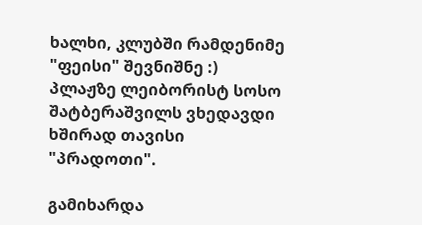ხალხი, კლუბში რამდენიმე "ფეისი" შევნიშნე :)
პლაჟზე ლეიბორისტ სოსო შატბერაშვილს ვხედავდი ხშირად თავისი "პრადოთი".

გამიხარდა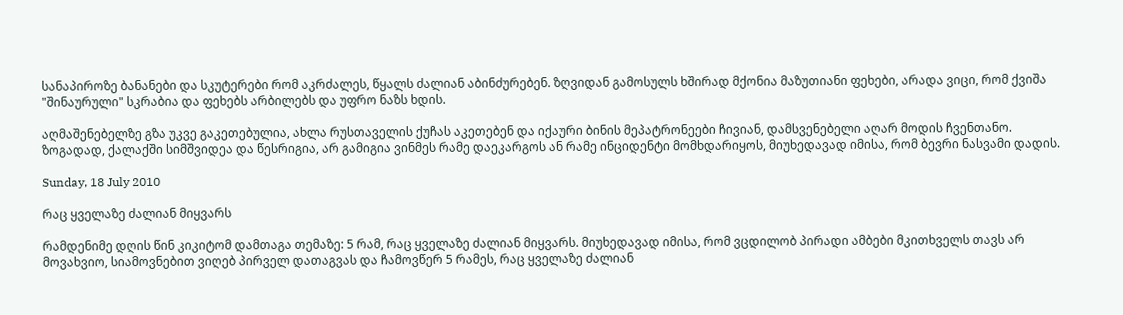სანაპიროზე ბანანები და სკუტერები რომ აკრძალეს, წყალს ძალიან აბინძურებენ. ზღვიდან გამოსულს ხშირად მქონია მაზუთიანი ფეხები, არადა ვიცი, რომ ქვიშა "შინაურული" სკრაბია და ფეხებს არბილებს და უფრო ნაზს ხდის.

აღმაშენებელზე გზა უკვე გაკეთებულია, ახლა რუსთაველის ქუჩას აკეთებენ და იქაური ბინის მეპატრონეები ჩივიან, დამსვენებელი აღარ მოდის ჩვენთანო.
ზოგადად, ქალაქში სიმშვიდეა და წესრიგია, არ გამიგია ვინმეს რამე დაეკარგოს ან რამე ინციდენტი მომხდარიყოს, მიუხედავად იმისა, რომ ბევრი ნასვამი დადის.

Sunday, 18 July 2010

რაც ყველაზე ძალიან მიყვარს

რამდენიმე დღის წინ კიკიტომ დამთაგა თემაზე: 5 რამ, რაც ყველაზე ძალიან მიყვარს. მიუხედავად იმისა, რომ ვცდილობ პირადი ამბები მკითხველს თავს არ მოვახვიო, სიამოვნებით ვიღებ პირველ დათაგვას და ჩამოვწერ 5 რამეს, რაც ყველაზე ძალიან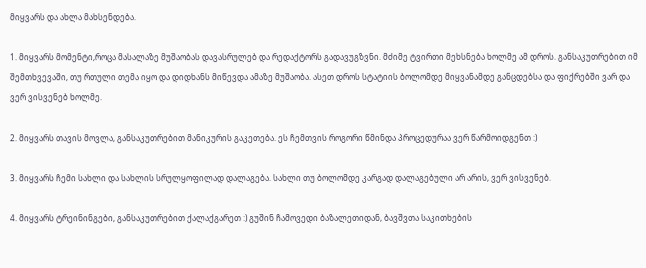მიყვარს და ახლა მახსენდება.

1. მიყვარს მომენტი,როცა მასალაზე მუშაობას დავასრულებ და რედაქტორს გადავუგზვნი. მძიმე ტვირთი მეხსნება ხოლმე ამ დროს. განსაკუთრებით იმ შემთხვევაში, თუ რთული თემა იყო და დიდხანს მიწევდა ამაზე მუშაობა. ასეთ დროს სტატიის ბოლომდე მიყვანამდე განცდებსა და ფიქრებში ვარ და ვერ ვისვენებ ხოლმე.

2. მიყვარს თავის მოვლა, განსაკუთრებით მანიკურის გაკეთება. ეს ჩემთვის როგორი წმინდა პროცედურაა ვერ წარმოიდგენთ :)

3. მიყვარს ჩემი სახლი და სახლის სრულყოფილად დალაგება. სახლი თუ ბოლომდე კარგად დალაგებული არ არის, ვერ ვისვენებ.

4. მიყვარს ტრეინინგები, განსაკუთრებით ქალაქგარეთ :) გუშინ ჩამოვედი ბაზალეთიდან, ბავშვთა საკითხების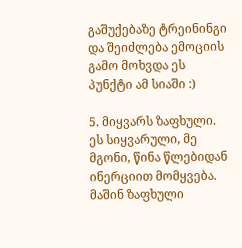გაშუქებაზე ტრეინინგი და შეიძლება ემოციის გამო მოხვდა ეს პუნქტი ამ სიაში :)

5. მიყვარს ზაფხული. ეს სიყვარული, მე მგონი, წინა წლებიდან ინერციით მომყვება. მაშინ ზაფხული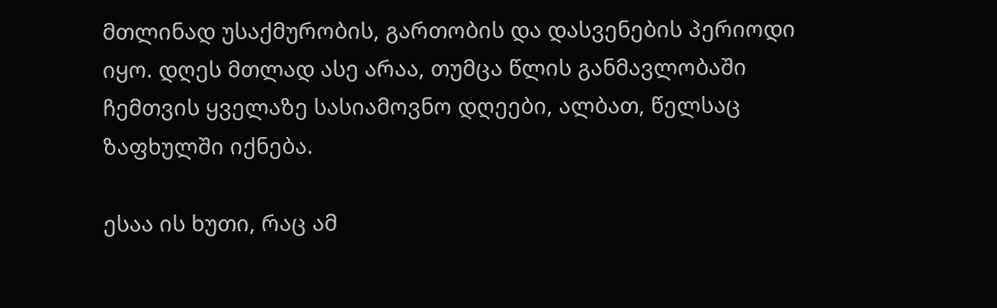მთლინად უსაქმურობის, გართობის და დასვენების პერიოდი იყო. დღეს მთლად ასე არაა, თუმცა წლის განმავლობაში ჩემთვის ყველაზე სასიამოვნო დღეები, ალბათ, წელსაც ზაფხულში იქნება.

ესაა ის ხუთი, რაც ამ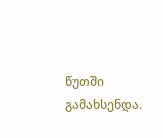წუთში გამახსენდა.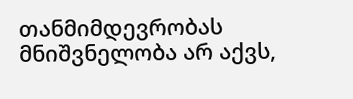თანმიმდევრობას მნიშვნელობა არ აქვს,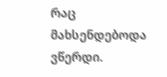რაც მახსენდებოდა ვწერდი.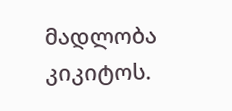მადლობა კიკიტოს.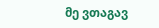მე ვთაგავ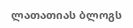ლათათიას ბლოგს